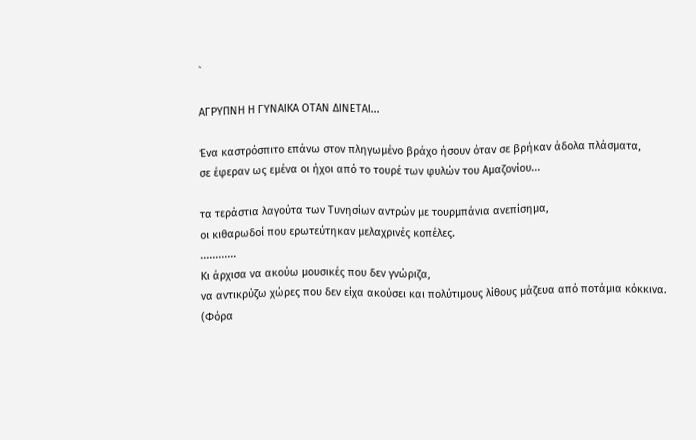`

ΑΓΡΥΠΝΗ Η ΓΥΝΑΙΚΑ ΟΤΑΝ ΔΙΝΕΤΑΙ...

Ένα καστρόσπιτο επάνω στον πληγωμένο βράχο ήσουν όταν σε βρήκαν άδολα πλάσματα,
σε έφεραν ως εμένα οι ήχοι από το τουρέ των φυλών του Αμαζονίου...

τα τεράστια λαγούτα των Τυνησίων αντρών με τουρμπάνια ανεπίσημα,
οι κιθαρωδοί που ερωτεύτηκαν μελαχρινές κοπέλες.
............
Κι άρχισα να ακούω μουσικές που δεν γνώριζα,
να αντικρύζω χώρες που δεν είχα ακούσει και πολύτιμους λίθους μάζευα από ποτάμια κόκκινα.
(Φόρα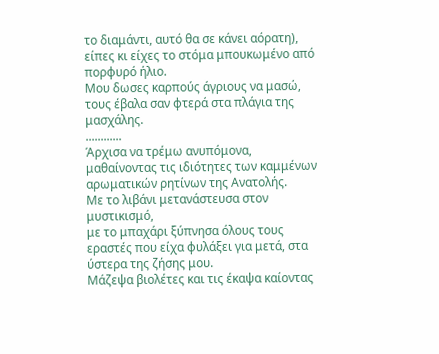το διαμάντι, αυτό θα σε κάνει αόρατη), είπες κι είχες το στόμα μπουκωμένο από πορφυρό ήλιο.
Μου δωσες καρπούς άγριους να μασώ,
τους έβαλα σαν φτερά στα πλάγια της μασχάλης.
............
Άρχισα να τρέμω ανυπόμονα, μαθαίνοντας τις ιδιότητες των καμμένων αρωματικών ρητίνων της Ανατολής.
Με το λιβάνι μετανάστευσα στον μυστικισμό,
με το μπαχάρι ξύπνησα όλους τους εραστές που είχα φυλάξει για μετά, στα ύστερα της ζήσης μου.
Μάζεψα βιολέτες και τις έκαψα καίοντας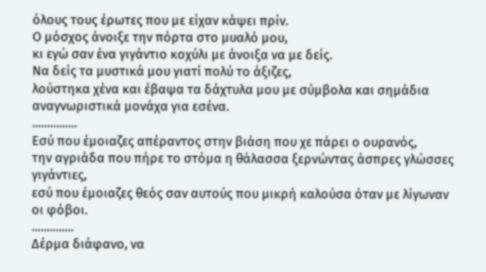όλους τους έρωτες που με είχαν κάψει πρίν.
Ο μόσχος άνοιξε την πόρτα στο μυαλό μου,
κι εγώ σαν ένα γιγάντιο κοχύλι με άνοιξα να με δείς.
Να δείς τα μυστικά μου γιατί πολύ το άξιζες,
λούστηκα χένα και έβαψα τα δάχτυλα μου με σύμβολα και σημάδια αναγνωριστικά μονάχα για εσένα.
...............
Εσύ που έμοιαζες απέραντος στην βιάση που χε πάρει ο ουρανός,
την αγριάδα που πήρε το στόμα η θάλασσα ξερνώντας άσπρες γλώσσες γιγάντιες,
εσύ που έμοιαζες θεός σαν αυτούς που μικρή καλούσα όταν με λίγωναν οι φόβοι.
..............
Δέρμα διάφανο, να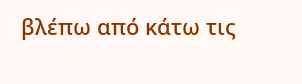βλέπω από κάτω τις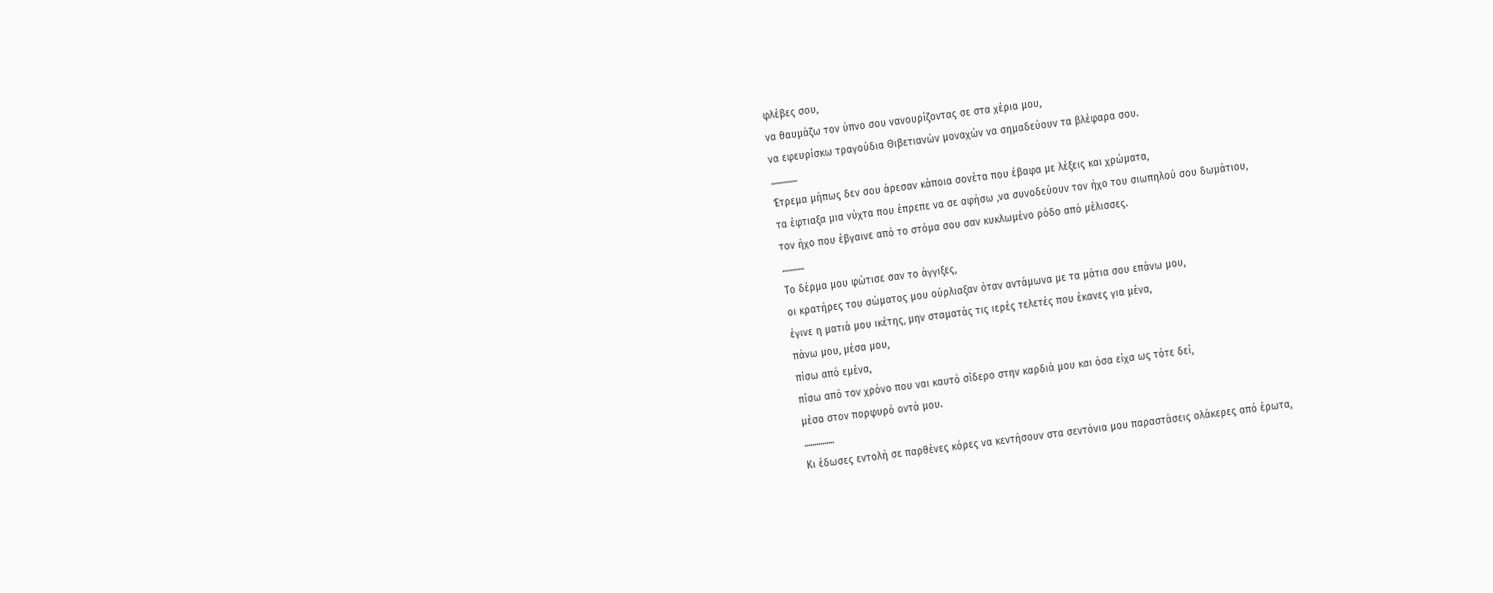φλέβες σου,
να θαυμάζω τον ύπνο σου νανουρίζοντας σε στα χέρια μου,
να εφευρίσκω τραγούδια Θιβετιανών μοναχών να σημαδεύουν τα βλέφαρα σου.
.............
Έτρεμα μήπως δεν σου άρεσαν κάποια σονέτα που έβαφα με λέξεις και χρώματα,
τα έφτιαξα μια νύχτα που έπρεπε να σε αφήσω ,να συνοδεύουν τον ήχο του σιωπηλού σου δωμάτιου,
τον ήχο που έβγαινε από το στόμα σου σαν κυκλωμένο ρόδο από μέλισσες.
...........
Το δέρμα μου φώτισε σαν το άγγιξες,
οι κρατήρες του σώματος μου ούρλιαξαν όταν αντάμωνα με τα μάτια σου επάνω μου,
έγινε η ματιά μου ικέτης, μην σταματάς τις ιερές τελετές που έκανες για μένα,
πάνω μου, μέσα μου,
πίσω από εμένα,
πίσω από τον χρόνο που ναι καυτό σίδερο στην καρδιά μου και όσα είχα ως τότε δεί,
μέσα στον πορφυρό οντά μου.
...............
Κι έδωσες εντολή σε παρθένες κόρες να κεντήσουν στα σεντόνια μου παραστάσεις ολάκερες από έρωτα,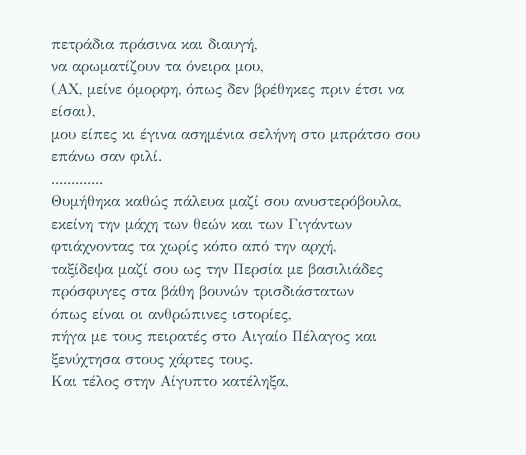πετράδια πράσινα και διαυγή,
να αρωματίζουν τα όνειρα μου,
(ΑΧ, μείνε όμορφη, όπως δεν βρέθηκες πριν έτσι να είσαι),
μου είπες κι έγινα ασημένια σελήνη στο μπράτσο σου επάνω σαν φιλί.
.............
Θυμήθηκα καθώς πάλευα μαζί σου ανυστερόβουλα,
εκείνη την μάχη των θεών και των Γιγάντων φτιάχνοντας τα χωρίς κόπο από την αρχή,
ταξίδεψα μαζί σου ως την Περσία με βασιλιάδες πρόσφυγες στα βάθη βουνών τρισδιάστατων
όπως είναι οι ανθρώπινες ιστορίες,
πήγα με τους πειρατές στο Αιγαίο Πέλαγος και ξενύχτησα στους χάρτες τους.
Και τέλος στην Αίγυπτο κατέληξα,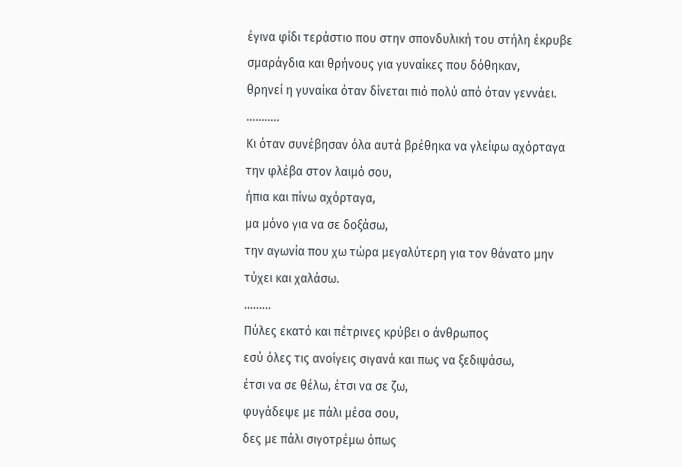έγινα φίδι τεράστιο που στην σπονδυλική του στήλη έκρυβε σμαράγδια και θρήνους για γυναίκες που δόθηκαν,
θρηνεί η γυναίκα όταν δίνεται πιό πολύ από όταν γεννάει.
...........
Κι όταν συνέβησαν όλα αυτά βρέθηκα να γλείφω αχόρταγα την φλέβα στον λαιμό σου,
ήπια και πίνω αχόρταγα,
μα μόνο για να σε δοξάσω,
την αγωνία που χω τώρα μεγαλύτερη για τον θάνατο μην τύχει και χαλάσω.
.........
Πύλες εκατό και πέτρινες κρύβει ο άνθρωπος
εσύ όλες τις ανοίγεις σιγανά και πως να ξεδιψάσω,
έτσι να σε θέλω, έτσι να σε ζω,
φυγάδεψε με πάλι μέσα σου,
δες με πάλι σιγοτρέμω όπως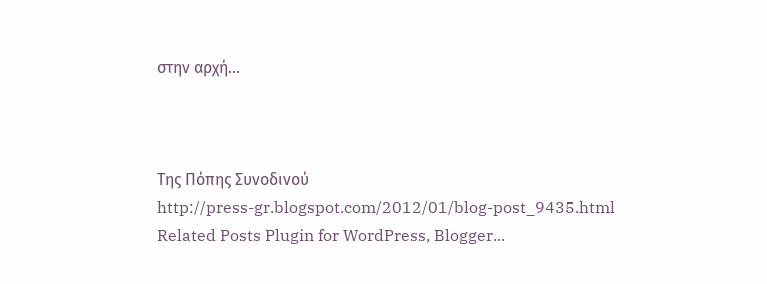στην αρχή...



Της Πόπης Συνοδινού
http://press-gr.blogspot.com/2012/01/blog-post_9435.html
Related Posts Plugin for WordPress, Blogger...